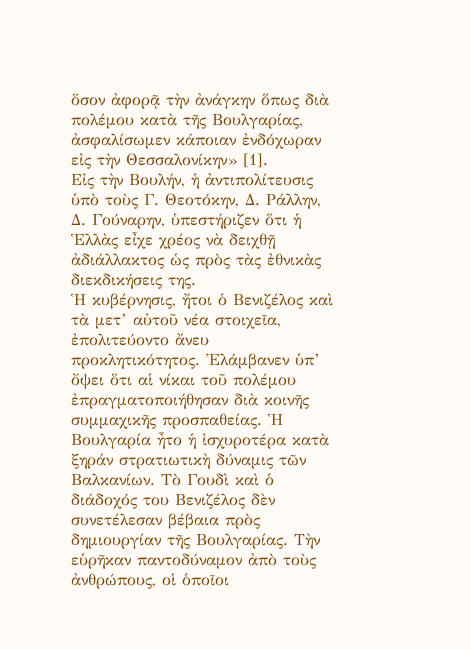ὅσον ἀφορᾷ τὴν ἀνάγκην ὅπως διὰ πολέμου κατὰ τῆς Βουλγαρίας, ἀσφαλίσωμεν κάποιαν ἐνδόχωραν εἰς τὴν Θεσσαλονίκην» [1].
Εἰς τὴν Βουλήν, ἡ ἀντιπολίτευσις ὑπὸ τοὺς Γ. Θεοτόκην, Δ. Ράλλην, Δ. Γούναρην, ὑπεστήριζεν ὅτι ἡ Ἑλλὰς εἶχε χρέος νὰ δειχθῇ ἀδιάλλακτος ὡς πρὸς τὰς ἐθνικὰς διεκδικήσεις της.
Ἡ κυβέρνησις, ἤτοι ὁ Βενιζέλος καὶ τὰ μετ’ αὐτοῦ νέα στοιχεῖα, ἐπολιτεύοντο ἄνευ προκλητικότητος. Ἐλάμβανεν ὑπ’ ὄψει ὅτι αἱ νίκαι τοῦ πολέμου ἐπραγματοποιήθησαν διὰ κοινῆς συμμαχικῆς προσπαθείας. Ἡ Βουλγαρία ἦτο ἡ ἰσχυροτέρα κατὰ ξηράν στρατιωτικὴ δύναμις τῶν Βαλκανίων. Τὸ Γουδὶ καὶ ὁ διάδοχός του Βενιζέλος δὲν συνετέλεσαν βέβαια πρὸς δημιουργίαν τῆς Βουλγαρίας. Τὴν εὑρῆκαν παντοδύναμον ἀπὸ τοὺς ἀνθρώπους, οἱ ὁποῖοι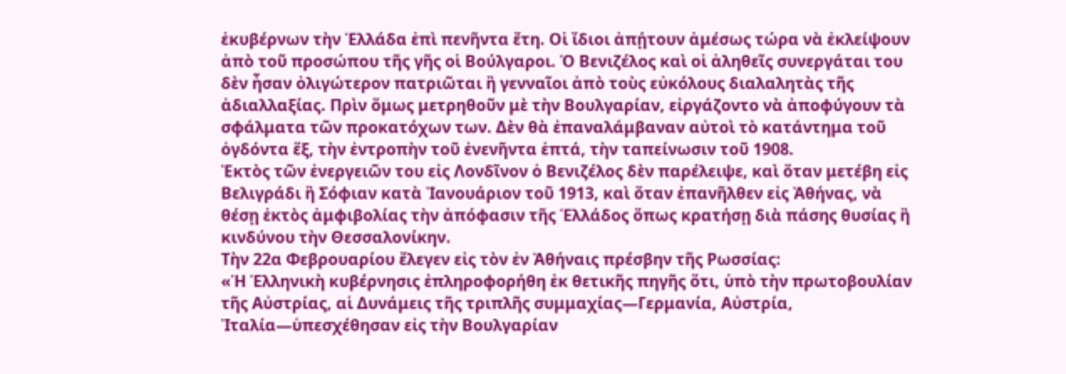ἐκυβέρνων τὴν Ἑλλάδα ἐπὶ πενῆντα ἔτη. Οἱ ἴδιοι ἀπῄτουν ἀμέσως τώρα νὰ ἐκλείψουν ἀπὸ τοῦ προσώπου τῆς γῆς οἱ Βούλγαροι. Ὁ Βενιζέλος καὶ οἱ ἀληθεῖς συνεργάται του δὲν ἦσαν ὀλιγώτερον πατριῶται ἢ γενναῖοι ἀπὸ τοὺς εὐκόλους διαλαλητὰς τῆς ἀδιαλλαξίας. Πρὶν ὅμως μετρηθοῦν μὲ τὴν Βουλγαρίαν, εἰργάζοντο νὰ ἀποφύγουν τὰ σφάλματα τῶν προκατόχων των. Δὲν θὰ ἐπαναλάμβαναν αὐτοὶ τὸ κατάντημα τοῦ ὀγδόντα ἕξ, τὴν ἐντροπὴν τοῦ ἐνενῆντα ἑπτά, τὴν ταπείνωσιν τοῦ 1908.
Ἐκτὸς τῶν ἐνεργειῶν του εἰς Λονδῖνον ὁ Βενιζέλος δὲν παρέλειψε, καὶ ὅταν μετέβη εἰς Βελιγράδι ἢ Σόφιαν κατὰ Ἰανουάριον τοῦ 1913, καὶ ὅταν ἐπανῆλθεν εἰς Ἀθήνας, νὰ θέσῃ ἐκτὸς ἀμφιβολίας τὴν ἀπόφασιν τῆς Ἑλλάδος ὅπως κρατήσῃ διὰ πάσης θυσίας ἢ κινδύνου τὴν Θεσσαλονίκην.
Τὴν 22α Φεβρουαρίου ἔλεγεν εἰς τὸν ἐν Ἀθήναις πρέσβην τῆς Ρωσσίας:
«Ἡ Ἑλληνικὴ κυβέρνησις ἐπληροφορήθη ἐκ θετικῆς πηγῆς ὅτι, ὑπὸ τὴν πρωτοβουλίαν τῆς Αὐστρίας, αἱ Δυνάμεις τῆς τριπλῆς συμμαχίας—Γερμανία, Αὐστρία, Ἰταλία—ὑπεσχέθησαν εἰς τὴν Βουλγαρίαν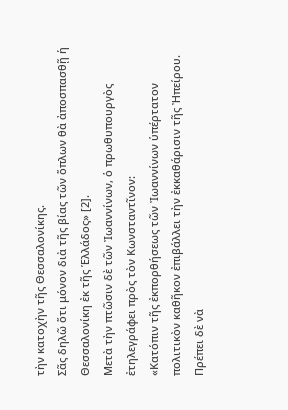τὴν κατοχὴν τῆς Θεσσαλονίκης.
Σᾶς δηλῶ ὅτι μόνον διὰ τῆς βίας τῶν ὅπλων θὰ ἀποσπασθῇ ἡ Θεσσαλονίκη ἐκ τῆς Ἑλλάδος» [2].
Μετὰ τὴν πτῶσιν δὲ τῶν Ἰωαννίνων, ὁ πρωθυπουργὸς ἐτηλεγράφει πρὸς τὸν Κωνσταντῖνον:
«Κατόπιν τῆς ἐκπορθήσεως τῶν Ἰωαννίνων ὑπέρτατον πολιτικὸν καθῆκον ἐπιβάλλει τὴν ἐκκαθάρισιν τῆς Ἠπείρου. Πρέπει δὲ νὰ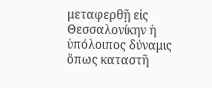μεταφερθῇ εἰς Θεσσαλονίκην ἡ ὑπόλοιπος δύναμις ὅπως καταστῆ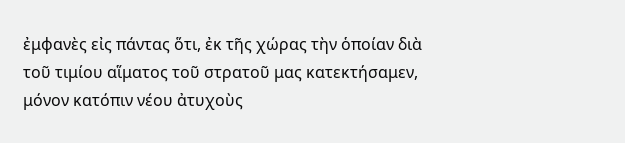ἐμφανὲς εἰς πάντας ὅτι, ἐκ τῆς χώρας τὴν ὁποίαν διὰ τοῦ τιμίου αἵματος τοῦ στρατοῦ μας κατεκτήσαμεν, μόνον κατόπιν νέου ἀτυχοὺς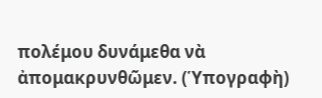πολέμου δυνάμεθα νὰ ἀπομακρυνθῶμεν. (Ὑπογραφὴ)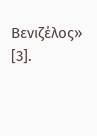Βενιζέλος» [3].